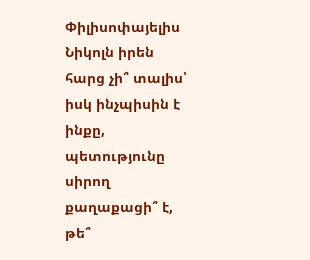Փիլիսոփայելիս Նիկոլն իրեն հարց չի՞ տալիս՝ իսկ ինչպիսին է ինքը, պետությունը սիրող քաղաքացի՞ է, թե՞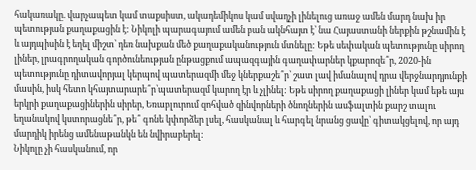հակառակը. վարչապետ կամ տաքսիստ, ակադեմիկոս կամ սվաղչի լինելուց առաջ ամեն մարդ նախ իր պետության քաղաքացին է: Նիկոլի պարագայում ամեն բան ակնհայտ է՝ նա Հայաստանի ներքին թշնամին է և այդպիսին է եղել միշտ՝ դեռ նախքան մեծ քաղաքականություն մտնելը: Եթե սեփական պետությունը սիրող լիներ, լրագրողական գործունեության ընթացքում ապազգային գաղափարներ կքարոզե՞ր, 2020-ին պետությունը դիտավորյալ կերպով պատերազմի մեջ կներքաշե՞ր՝ շատ լավ իմանալով դրա վերջնարդյունքի մասին, իսկ հետո կհայտարարե՞ր՝պատերազմ կարող էր և չլինել: Եթե սիրող քաղաքացի լիներ կամ եթե այս երկրի քաղաքացիներին սիրեր, Եռաբլուրում զոհված զինվորների ծնողներին ասֆալտին քարշ տալու եղանակով կստորացնե՞ր, թե՞ գոնե կփորձեր լսել, հասկանալ և հարգել նրանց ցավը՝ գիտակցելով, որ այդ մարդիկ իրենց ամենաթանկն են նվիրաբերել:
Նիկոլը չի հասկանում, որ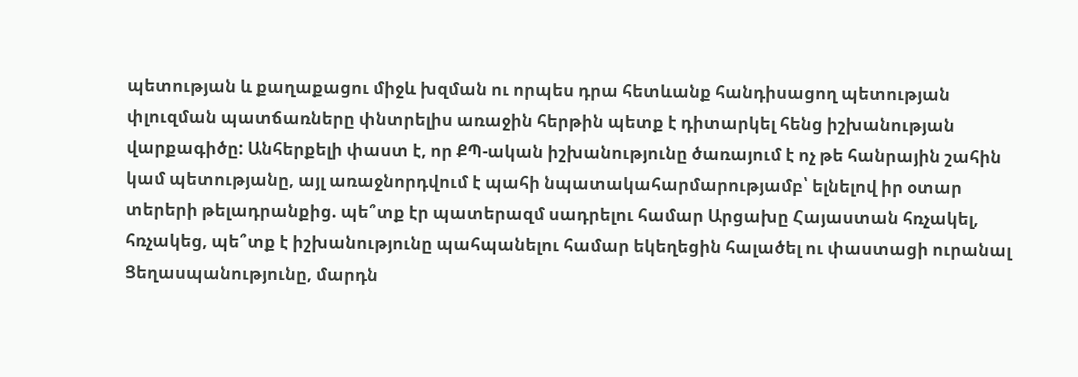պետության և քաղաքացու միջև խզման ու որպես դրա հետևանք հանդիսացող պետության փլուզման պատճառները փնտրելիս առաջին հերթին պետք է դիտարկել հենց իշխանության վարքագիծը: Անհերքելի փաստ է, որ ՔՊ-ական իշխանությունը ծառայում է ոչ թե հանրային շահին կամ պետությանը, այլ առաջնորդվում է պահի նպատակահարմարությամբ՝ ելնելով իր օտար տերերի թելադրանքից. պե՞տք էր պատերազմ սադրելու համար Արցախը Հայաստան հռչակել, հռչակեց, պե՞տք է իշխանությունը պահպանելու համար եկեղեցին հալածել ու փաստացի ուրանալ Ցեղասպանությունը, մարդն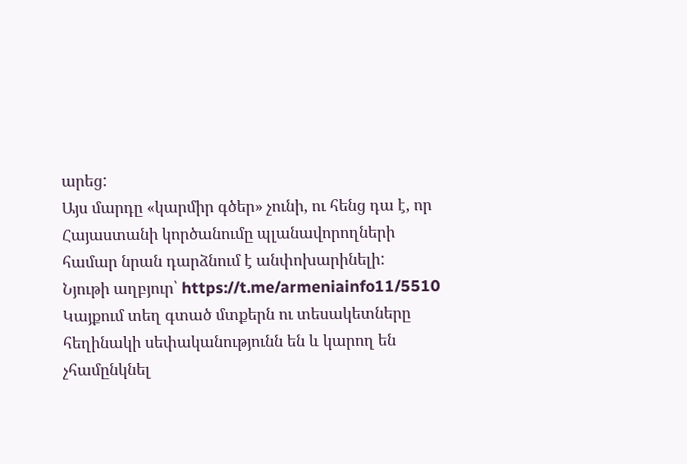արեց:
Այս մարդը «կարմիր գծեր» չունի, ու հենց դա է, որ Հայաստանի կործանումը պլանավորողների համար նրան դարձնում է անփոխարինելի:
Նյութի աղբյուր՝ https://t.me/armeniainfo11/5510
Կայքում տեղ գտած մտքերն ու տեսակետները հեղինակի սեփականությունն են և կարող են չհամընկնել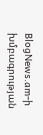BlogNews.am-ի խմբագրության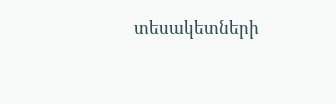տեսակետների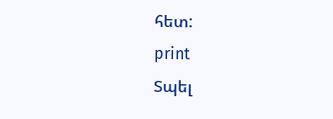հետ:
print
Տպել